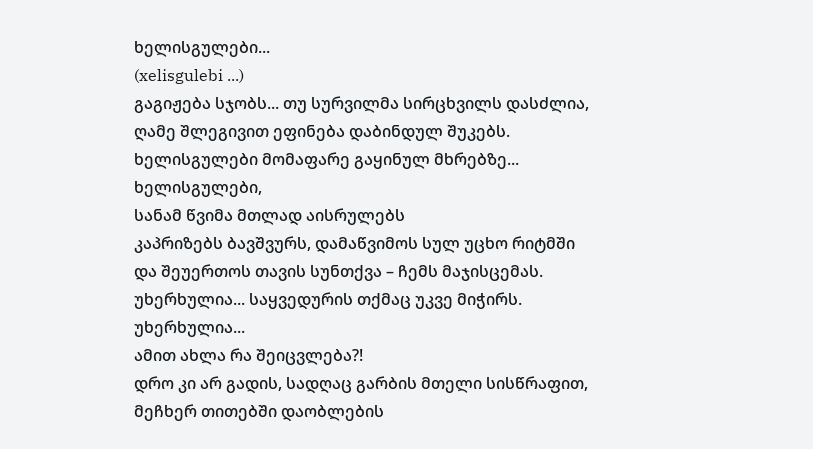ხელისგულები...
(xelisgulebi ...)
გაგიჟება სჯობს... თუ სურვილმა სირცხვილს დასძლია,
ღამე შლეგივით ეფინება დაბინდულ შუკებს.
ხელისგულები მომაფარე გაყინულ მხრებზე...
ხელისგულები,
სანამ წვიმა მთლად აისრულებს
კაპრიზებს ბავშვურს, დამაწვიმოს სულ უცხო რიტმში
და შეუერთოს თავის სუნთქვა – ჩემს მაჯისცემას.
უხერხულია... საყვედურის თქმაც უკვე მიჭირს.
უხერხულია...
ამით ახლა რა შეიცვლება?!
დრო კი არ გადის, სადღაც გარბის მთელი სისწრაფით,
მეჩხერ თითებში დაობლების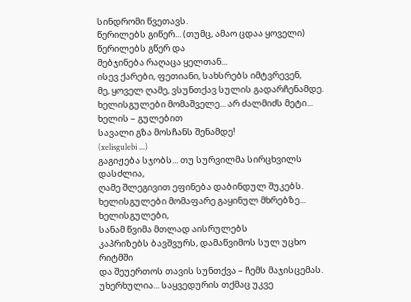სინდრომი წვეთავს.
წერილებს გიწერ... (თუმც, ამაო ცდაა ყოველი)
წერილებს გწერ და
მებჯინება რაღაცა ყელთან...
ისევ ქარები, ფეთიანი, სახსრებს იმტვრევენ,
მე, ყოველ ღამე, ვსუნთქავ სულის გადარჩენამდე.
ხელისგულები მომაშველე... არ ძალმიძს მეტი...
ხელის – გულებით
სავალი გზა მოსჩანს შენამდე!
(xelisgulebi ...)
გაგიჟება სჯობს... თუ სურვილმა სირცხვილს დასძლია,
ღამე შლეგივით ეფინება დაბინდულ შუკებს.
ხელისგულები მომაფარე გაყინულ მხრებზე...
ხელისგულები,
სანამ წვიმა მთლად აისრულებს
კაპრიზებს ბავშვურს, დამაწვიმოს სულ უცხო რიტმში
და შეუერთოს თავის სუნთქვა – ჩემს მაჯისცემას.
უხერხულია... საყვედურის თქმაც უკვე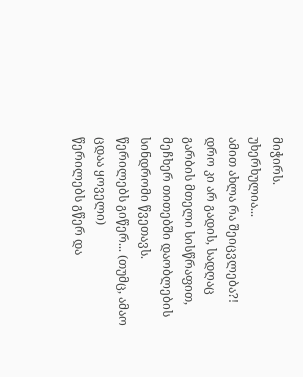მიჭირს.
უხერხულია...
ამით ახლა რა შეიცვლება?!
დრო კი არ გადის, სადღაც გარბის მთელი სისწრაფით,
მეჩხერ თითებში დაობლების სინდრომი წვეთავს.
წერილებს გიწერ... (თუმც, ამაო ცდაა ყოველი)
წერილებს გწერ და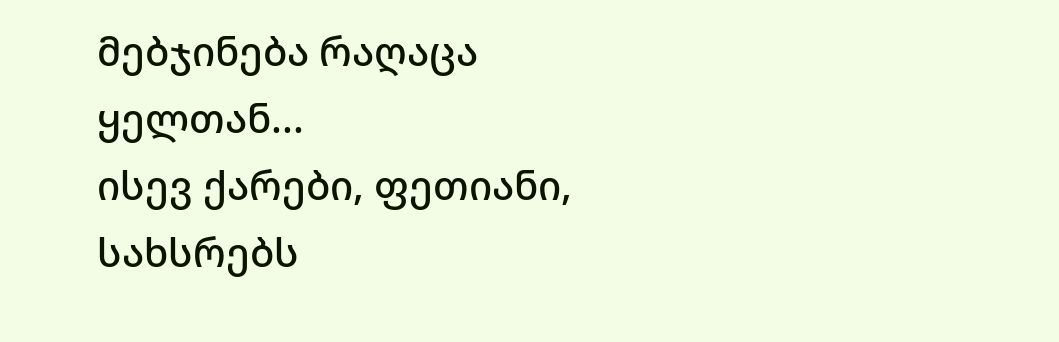მებჯინება რაღაცა ყელთან...
ისევ ქარები, ფეთიანი, სახსრებს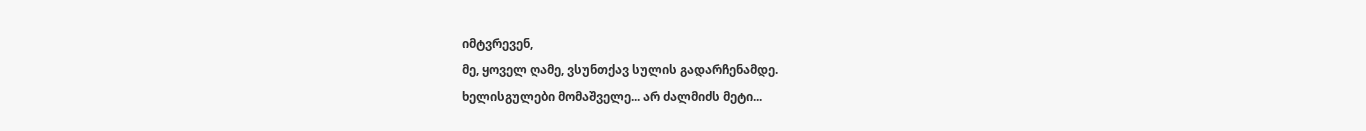იმტვრევენ,
მე, ყოველ ღამე, ვსუნთქავ სულის გადარჩენამდე.
ხელისგულები მომაშველე... არ ძალმიძს მეტი...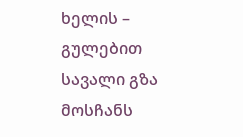ხელის – გულებით
სავალი გზა მოსჩანს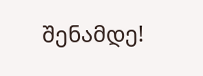შენამდე!